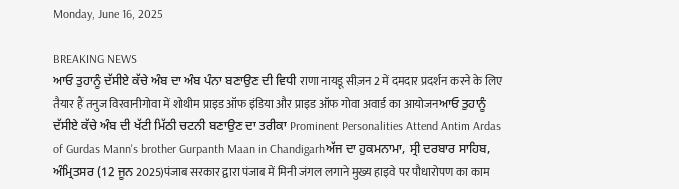Monday, June 16, 2025

BREAKING NEWS
ਆਓ ਤੁਹਾਨੂੰ ਦੱਸੀਏ ਕੱਚੇ ਅੰਬ ਦਾ ਅੰਬ ਪੰਨਾ ਬਣਾਉਣ ਦੀ ਵਿਧੀ राणा नायडू सीज़न 2 में दमदार प्रदर्शन करने के लिए तैयार हैं तनुज विरवानीगोवा में शोथीम प्राइड ऑफ इंडिया और प्राइड ऑफ गोवा अवार्ड का आयोजनਆਓ ਤੁਹਾਨੂੰ ਦੱਸੀਏ ਕੱਚੇ ਅੰਬ ਦੀ ਖੱਟੀ ਮਿੱਠੀ ਚਟਨੀ ਬਣਾਉਣ ਦਾ ਤਰੀਕਾ Prominent Personalities Attend Antim Ardas of Gurdas Mann's brother Gurpanth Maan in Chandigarhਅੱਜ ਦਾ ਹੁਕਮਨਾਮਾ, ਸ੍ਰੀ ਦਰਬਾਰ ਸਾਹਿਬ, ਅੰਮ੍ਰਿਤਸਰ (12 ਜੂਨ 2025)पंजाब सरकार द्वारा पंजाब में मिनी जंगल लगाने मुख्य हाइवे पर पौधारोपण का काम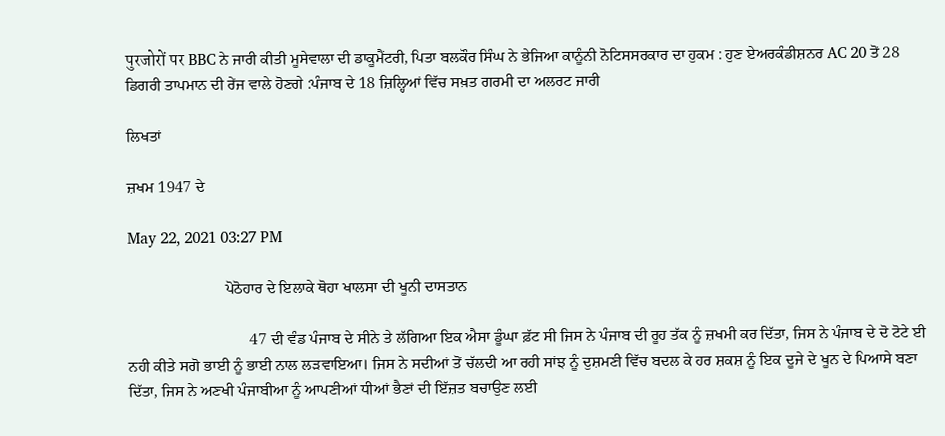पुरजोरों पर BBC ਨੇ ਜਾਰੀ ਕੀਤੀ ਮੂਸੇਵਾਲਾ ਦੀ ਡਾਕੂਮੈਂਟਰੀ, ਪਿਤਾ ਬਲਕੌਰ ਸਿੰਘ ਨੇ ਭੇਜਿਆ ਕਾਨੂੰਨੀ ਨੋਟਿਸਸਰਕਾਰ ਦਾ ਹੁਕਮ : ਹੁਣ ਏਅਰਕੰਡੀਸ਼ਨਰ AC 20 ਤੋਂ 28 ਡਿਗਰੀ ਤਾਪਮਾਨ ਦੀ ਰੇਂਜ ਵਾਲੇ ਹੋਣਗੇ :ਪੰਜਾਬ ਦੇ 18 ਜ਼ਿਲ੍ਹਿਆਂ ਵਿੱਚ ਸਖ਼ਤ ਗਰਮੀ ਦਾ ਅਲਰਟ ਜਾਰੀ

ਲਿਖਤਾਂ

ਜ਼ਖਮ 1947 ਦੇ

May 22, 2021 03:27 PM

                         ਪੋਠੋਹਾਰ ਦੇ ਇਲਾਕੇ ਥੋਹਾ ਖਾਲਸਾ ਦੀ ਖੂਨੀ ਦਾਸਤਾਨ

                               47 ਦੀ ਵੰਡ ਪੰਜਾਬ ਦੇ ਸੀਨੇ ਤੇ ਲੱਗਿਆ ਇਕ ਐਸਾ ਡੂੰਘਾ ਫ਼ੱਟ ਸੀ ਜਿਸ ਨੇ ਪੰਜਾਬ ਦੀ ਰੂਹ ਤੱਕ ਨੂੰ ਜ਼ਖਮੀ ਕਰ ਦਿੱਤਾ, ਜਿਸ ਨੇ ਪੰਜਾਬ ਦੇ ਦੋ ਟੋਟੇ ਈ ਨਹੀ ਕੀਤੇ ਸਗੋ ਭਾਈ ਨੂੰ ਭਾਈ ਨਾਲ ਲੜਵਾਇਆ। ਜਿਸ ਨੇ ਸਦੀਆਂ ਤੋਂ ਚੱਲਦੀ ਆ ਰਹੀ ਸਾਂਝ ਨੂੰ ਦੁਸ਼ਮਣੀ ਵਿੱਚ ਬਦਲ ਕੇ ਹਰ ਸ਼ਕਸ਼ ਨੂੰ ਇਕ ਦੂਜੇ ਦੇ ਖੂਨ ਦੇ ਪਿਆਸੇ ਬਣਾ ਦਿੱਤਾ, ਜਿਸ ਨੇ ਅਣਖੀ ਪੰਜਾਬੀਆ ਨੂੰ ਆਪਣੀਆਂ ਧੀਆਂ ਭੈਣਾਂ ਦੀ ਇੱਜ਼ਤ ਬਚਾਉਣ ਲਈ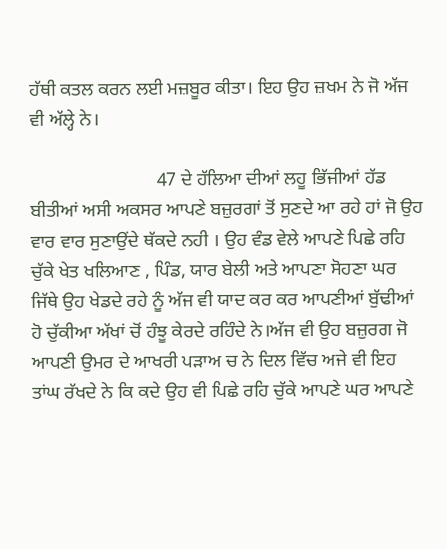ਹੱਥੀ ਕਤਲ ਕਰਨ ਲਈ ਮਜ਼ਬੂਰ ਕੀਤਾ। ਇਹ ਉਹ ਜ਼ਖਮ ਨੇ ਜੋ ਅੱਜ ਵੀ ਅੱਲ੍ਹੇ ਨੇ।

                           47 ਦੇ ਹੱਲਿਆ ਦੀਆਂ ਲਹੂ ਭਿੱਜੀਆਂ ਹੱਡ ਬੀਤੀਆਂ ਅਸੀ ਅਕਸਰ ਆਪਣੇ ਬਜ਼ੁਰਗਾਂ ਤੋਂ ਸੁਣਦੇ ਆ ਰਹੇ ਹਾਂ ਜੋ ਉਹ ਵਾਰ ਵਾਰ ਸੁਣਾਉਂਦੇ ਥੱਕਦੇ ਨਹੀ । ਉਹ ਵੰਡ ਵੇਲੇ ਆਪਣੇ ਪਿਛੇ ਰਹਿ ਚੁੱਕੇ ਖੇਤ ਖਲਿਆਣ , ਪਿੰਡ, ਯਾਰ ਬੇਲੀ ਅਤੇ ਆਪਣਾ ਸੋਹਣਾ ਘਰ ਜਿੱਥੇ ਉਹ ਖੇਡਦੇ ਰਹੇ ਨੂੰ ਅੱਜ ਵੀ ਯਾਦ ਕਰ ਕਰ ਆਪਣੀਆਂ ਬੁੱਢੀਆਂ ਹੋ ਚੁੱਕੀਆ ਅੱਖਾਂ ਚੋਂ ਹੰਝੂ ਕੇਰਦੇ ਰਹਿੰਦੇ ਨੇ।ਅੱਜ ਵੀ ਉਹ ਬਜ਼ੁਰਗ ਜੋ ਆਪਣੀ ਉਮਰ ਦੇ ਆਖਰੀ ਪੜਾਅ ਚ ਨੇ ਦਿਲ ਵਿੱਚ ਅਜੇ ਵੀ ਇਹ ਤਾਂਘ ਰੱਖਦੇ ਨੇ ਕਿ ਕਦੇ ਉਹ ਵੀ ਪਿਛੇ ਰਹਿ ਚੁੱਕੇ ਆਪਣੇ ਘਰ ਆਪਣੇ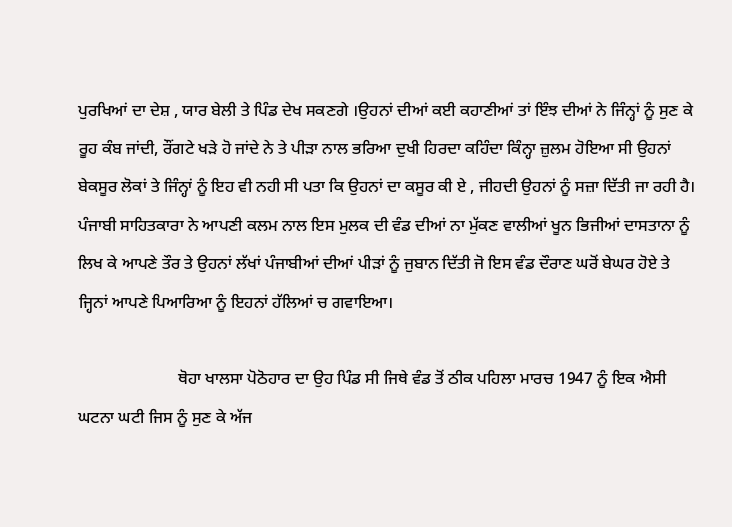ਪੁਰਖਿਆਂ ਦਾ ਦੇਸ਼ , ਯਾਰ ਬੇਲੀ ਤੇ ਪਿੰਡ ਦੇਖ ਸਕਣਗੇ ।ਉਹਨਾਂ ਦੀਆਂ ਕਈ ਕਹਾਣੀਆਂ ਤਾਂ ਇੰਝ ਦੀਆਂ ਨੇ ਜਿੰਨ੍ਹਾਂ ਨੂੰ ਸੁਣ ਕੇ ਰੂਹ ਕੰਬ ਜਾਂਦੀ, ਰੌਂਗਟੇ ਖੜੇ ਹੋ ਜਾਂਦੇ ਨੇ ਤੇ ਪੀੜਾ ਨਾਲ ਭਰਿਆ ਦੁਖੀ ਹਿਰਦਾ ਕਹਿੰਦਾ ਕਿੰਨ੍ਹਾ ਜ਼ੁਲਮ ਹੋਇਆ ਸੀ ਉਹਨਾਂ ਬੇਕਸੂਰ ਲੋਕਾਂ ਤੇ ਜਿੰਨ੍ਹਾਂ ਨੂੰ ਇਹ ਵੀ ਨਹੀ ਸੀ ਪਤਾ ਕਿ ਉਹਨਾਂ ਦਾ ਕਸੂਰ ਕੀ ਏ , ਜੀਹਦੀ ਉਹਨਾਂ ਨੂੰ ਸਜ਼ਾ ਦਿੱਤੀ ਜਾ ਰਹੀ ਹੈ। ਪੰਜਾਬੀ ਸਾਹਿਤਕਾਰਾ ਨੇ ਆਪਣੀ ਕਲਮ ਨਾਲ ਇਸ ਮੁਲਕ ਦੀ ਵੰਡ ਦੀਆਂ ਨਾ ਮੁੱਕਣ ਵਾਲੀਆਂ ਖੂਨ ਭਿਜੀਆਂ ਦਾਸਤਾਨਾ ਨੂੰ ਲਿਖ ਕੇ ਆਪਣੇ ਤੌਰ ਤੇ ਉਹਨਾਂ ਲੱਖਾਂ ਪੰਜਾਬੀਆਂ ਦੀਆਂ ਪੀੜਾਂ ਨੂੰ ਜੁਬਾਨ ਦਿੱਤੀ ਜੋ ਇਸ ਵੰਡ ਦੌਰਾਣ ਘਰੋਂ ਬੇਘਰ ਹੋਏ ਤੇ ਜ੍ਹਿਨਾਂ ਆਪਣੇ ਪਿਆਰਿਆ ਨੂੰ ਇਹਨਾਂ ਹੱਲਿਆਂ ਚ ਗਵਾਇਆ।

                        ਥੋਹਾ ਖਾਲਸਾ ਪੋਠੋਹਾਰ ਦਾ ਉਹ ਪਿੰਡ ਸੀ ਜਿਥੇ ਵੰਡ ਤੋਂ ਠੀਕ ਪਹਿਲਾ ਮਾਰਚ 1947 ਨੂੰ ਇਕ ਐਸੀ ਘਟਨਾ ਘਟੀ ਜਿਸ ਨੂੰ ਸੁਣ ਕੇ ਅੱਜ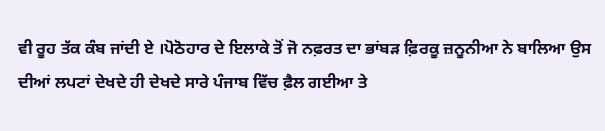ਵੀ ਰੂਹ ਤੱਕ ਕੰਬ ਜਾਂਦੀ ਏ ।ਪੋਠੋਹਾਰ ਦੇ ਇਲਾਕੇ ਤੋਂ ਜੋ ਨਫ਼ਰਤ ਦਾ ਭਾਂਬੜ ਫ਼ਿਰਕੂ ਜ਼ਨੂਨੀਆ ਨੇ ਬਾਲਿਆ ਉਸ ਦੀਆਂ ਲਪਟਾਂ ਦੇਖਦੇ ਹੀ ਦੇਖਦੇ ਸਾਰੇ ਪੰਜਾਬ ਵਿੱਚ ਫ਼ੈਲ ਗਈਆ ਤੇ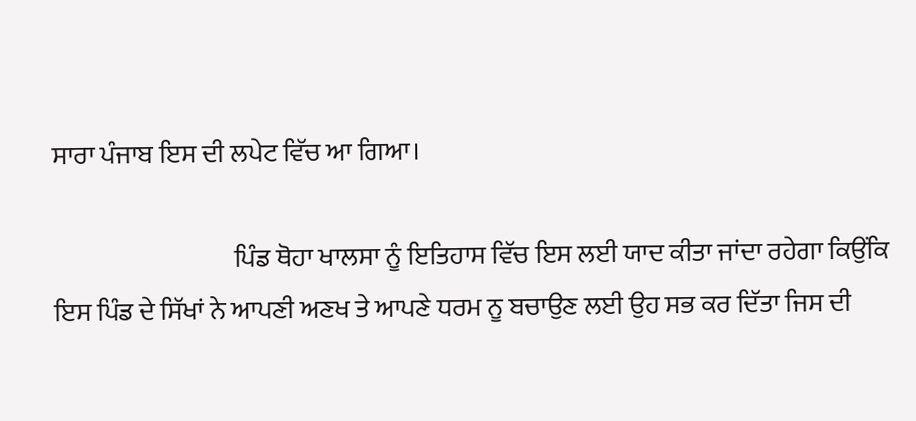ਸਾਰਾ ਪੰਜਾਬ ਇਸ ਦੀ ਲਪੇਟ ਵਿੱਚ ਆ ਗਿਆ।

                                   ਪਿੰਡ ਥੋਹਾ ਖਾਲਸਾ ਨੂੰ ਇਤਿਹਾਸ ਵਿੱਚ ਇਸ ਲਈ ਯਾਦ ਕੀਤਾ ਜਾਂਦਾ ਰਹੇਗਾ ਕਿਉਂਕਿ ਇਸ ਪਿੰਡ ਦੇ ਸਿੱਖਾਂ ਨੇ ਆਪਣੀ ਅਣਖ ਤੇ ਆਪਣੇ ਧਰਮ ਨੂ ਬਚਾਉਣ ਲਈ ਉਹ ਸਭ ਕਰ ਦਿੱਤਾ ਜਿਸ ਦੀ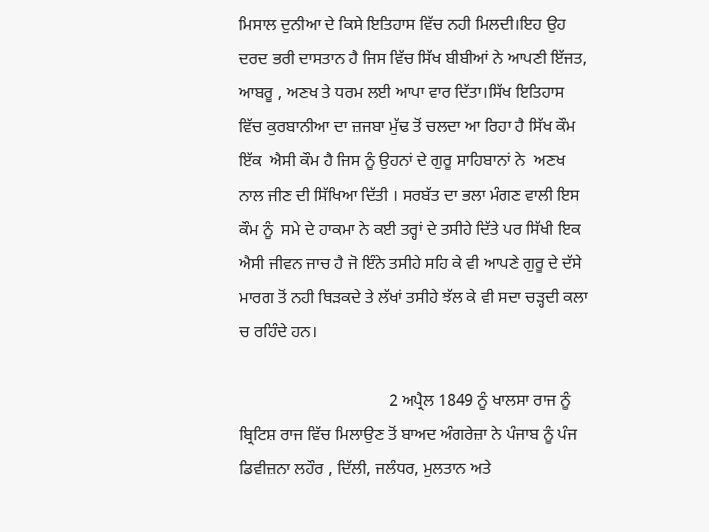ਮਿਸਾਲ ਦੁਨੀਆ ਦੇ ਕਿਸੇ ਇਤਿਹਾਸ ਵਿੱਚ ਨਹੀ ਮਿਲਦੀ।ਇਹ ਉਹ ਦਰਦ ਭਰੀ ਦਾਸਤਾਨ ਹੈ ਜਿਸ ਵਿੱਚ ਸਿੱਖ ਬੀਬੀਆਂ ਨੇ ਆਪਣੀ ਇੱਜਤ, ਆਬਰੂ , ਅਣਖ ਤੇ ਧਰਮ ਲਈ ਆਪਾ ਵਾਰ ਦਿੱਤਾ।ਸਿੱਖ ਇਤਿਹਾਸ ਵਿੱਚ ਕੁਰਬਾਨੀਆ ਦਾ ਜ਼ਜਬਾ ਮੁੱਢ ਤੋਂ ਚਲਦਾ ਆ ਰਿਹਾ ਹੈ ਸਿੱਖ ਕੌਮ ਇੱਕ  ਐਸੀ ਕੌਮ ਹੈ ਜਿਸ ਨੂੰ ਉਹਨਾਂ ਦੇ ਗੁਰੂ ਸਾਹਿਬਾਨਾਂ ਨੇ  ਅਣਖ ਨਾਲ ਜੀਣ ਦੀ ਸਿੱਖਿਆ ਦਿੱਤੀ । ਸਰਬੱਤ ਦਾ ਭਲਾ ਮੰਗਣ ਵਾਲੀ ਇਸ ਕੌਮ ਨੂੰ  ਸਮੇ ਦੇ ਹਾਕਮਾ ਨੇ ਕਈ ਤਰ੍ਹਾਂ ਦੇ ਤਸੀਹੇ ਦਿੱਤੇ ਪਰ ਸਿੱਖੀ ਇਕ ਐਸੀ ਜੀਵਨ ਜਾਚ ਹੈ ਜੋ ਇੰਨੇ ਤਸੀਹੇ ਸਹਿ ਕੇ ਵੀ ਆਪਣੇ ਗੁਰੂ ਦੇ ਦੱਸੇ ਮਾਰਗ ਤੋਂ ਨਹੀ ਥਿੜਕਦੇ ਤੇ ਲੱਖਾਂ ਤਸੀਹੇ ਝੱਲ ਕੇ ਵੀ ਸਦਾ ਚੜ੍ਹਦੀ ਕਲਾ ਚ ਰਹਿੰਦੇ ਹਨ।

                                    2 ਅਪ੍ਰੈਲ 1849 ਨੂੰ ਖਾਲਸਾ ਰਾਜ ਨੂੰ ਬ੍ਰਿਟਿਸ਼ ਰਾਜ ਵਿੱਚ ਮਿਲਾਉਣ ਤੋਂ ਬਾਅਦ ਅੰਗਰੇਜ਼ਾ ਨੇ ਪੰਜਾਬ ਨੂੰ ਪੰਜ ਡਿਵੀਜ਼ਨਾ ਲਹੌਰ , ਦਿੱਲੀ, ਜਲੰਧਰ, ਮੁਲਤਾਨ ਅਤੇ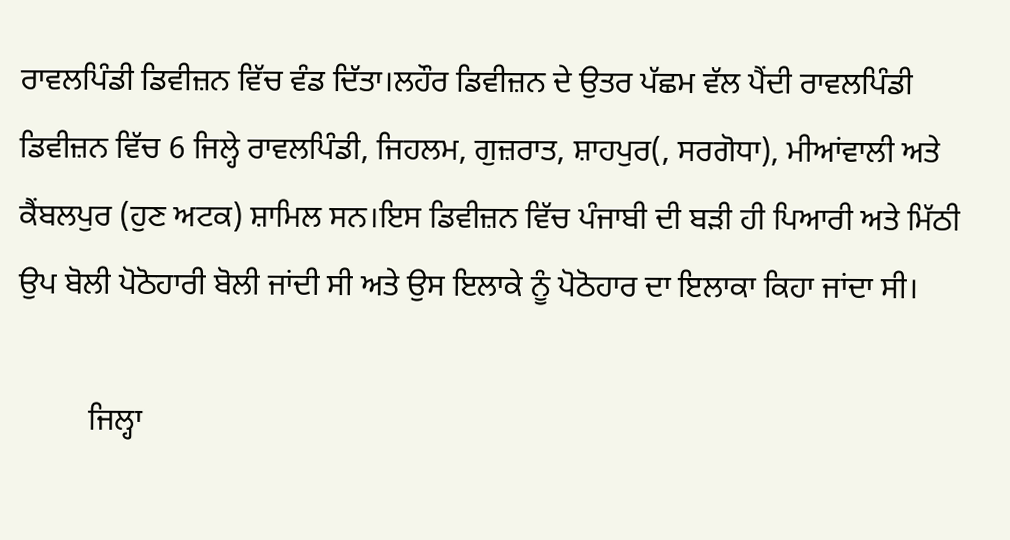ਰਾਵਲਪਿੰਡੀ ਡਿਵੀਜ਼ਨ ਵਿੱਚ ਵੰਡ ਦਿੱਤਾ।ਲਹੌਰ ਡਿਵੀਜ਼ਨ ਦੇ ਉਤਰ ਪੱਛਮ ਵੱਲ ਪੈਂਦੀ ਰਾਵਲਪਿੰਡੀ ਡਿਵੀਜ਼ਨ ਵਿੱਚ 6 ਜਿਲ੍ਹੇ ਰਾਵਲਪਿੰਡੀ, ਜਿਹਲਮ, ਗੁਜ਼ਰਾਤ, ਸ਼ਾਹਪੁਰ(, ਸਰਗੋਧਾ), ਮੀਆਂਵਾਲੀ ਅਤੇ ਕੈਂਬਲਪੁਰ (ਹੁਣ ਅਟਕ) ਸ਼ਾਮਿਲ ਸਨ।ਇਸ ਡਿਵੀਜ਼ਨ ਵਿੱਚ ਪੰਜਾਬੀ ਦੀ ਬੜੀ ਹੀ ਪਿਆਰੀ ਅਤੇ ਮਿੱਠੀ ਉਪ ਬੋਲੀ ਪੋਠੋਹਾਰੀ ਬੋਲੀ ਜਾਂਦੀ ਸੀ ਅਤੇ ਉਸ ਇਲਾਕੇ ਨੂੰ ਪੋਠੋਹਾਰ ਦਾ ਇਲਾਕਾ ਕਿਹਾ ਜਾਂਦਾ ਸੀ।

         ਜਿਲ੍ਹਾ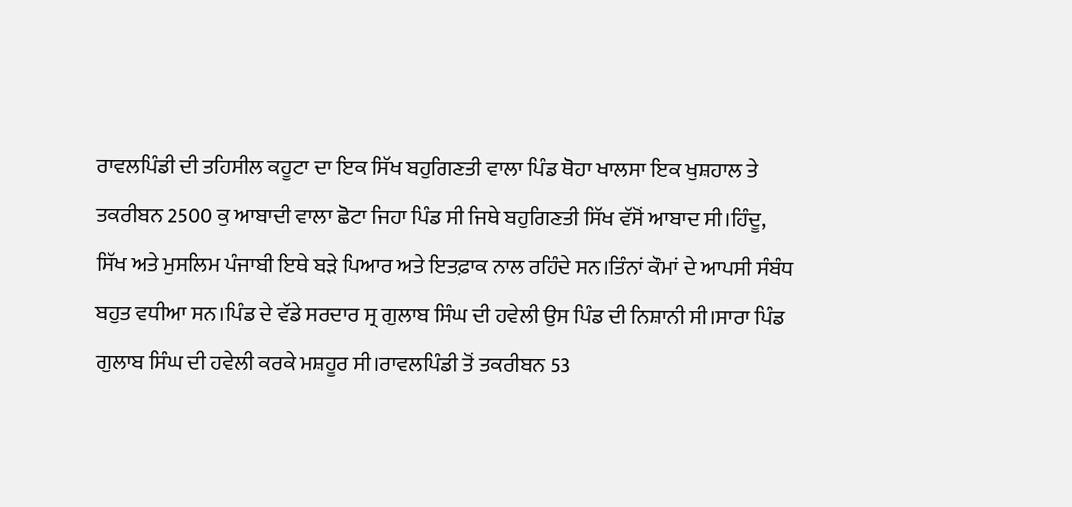ਰਾਵਲਪਿੰਡੀ ਦੀ ਤਹਿਸੀਲ ਕਹੂਟਾ ਦਾ ਇਕ ਸਿੱਖ ਬਹੁਗਿਣਤੀ ਵਾਲਾ ਪਿੰਡ ਥੋਹਾ ਖਾਲਸਾ ਇਕ ਖੁਸ਼ਹਾਲ ਤੇ ਤਕਰੀਬਨ 2500 ਕੁ ਆਬਾਦੀ ਵਾਲਾ ਛੋਟਾ ਜਿਹਾ ਪਿੰਡ ਸੀ ਜਿਥੇ ਬਹੁਗਿਣਤੀ ਸਿੱਖ ਵੱਸੋਂ ਆਬਾਦ ਸੀ।ਹਿੰਦੂ, ਸਿੱਖ ਅਤੇ ਮੁਸਲਿਮ ਪੰਜਾਬੀ ਇਥੇ ਬੜੇ ਪਿਆਰ ਅਤੇ ਇਤਫ਼ਾਕ ਨਾਲ ਰਹਿੰਦੇ ਸਨ।ਤਿੰਨਾਂ ਕੌਮਾਂ ਦੇ ਆਪਸੀ ਸੰਬੰਧ ਬਹੁਤ ਵਧੀਆ ਸਨ।ਪਿੰਡ ਦੇ ਵੱਡੇ ਸਰਦਾਰ ਸ੍ਰ ਗੁਲਾਬ ਸਿੰਘ ਦੀ ਹਵੇਲੀ ਉਸ ਪਿੰਡ ਦੀ ਨਿਸ਼ਾਨੀ ਸੀ।ਸਾਰਾ ਪਿੰਡ ਗੁਲਾਬ ਸਿੰਘ ਦੀ ਹਵੇਲੀ ਕਰਕੇ ਮਸ਼ਹੂਰ ਸੀ।ਰਾਵਲਪਿੰਡੀ ਤੋਂ ਤਕਰੀਬਨ 53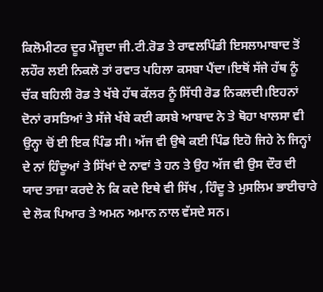ਕਿਲੋਮੀਟਰ ਦੂਰ ਮੌਜੂਦਾ ਜੀ.ਟੀ.ਰੋਡ ਤੇ ਰਾਵਲਪਿੰਡੀ ਇਸਲਾਮਾਬਾਦ ਤੋਂ ਲਹੌਰ ਲਈ ਨਿਕਲੋ ਤਾਂ ਰਵਾਤ ਪਹਿਲਾ ਕਸਬਾ ਪੈਂਦਾ।ਇਥੋਂ ਸੱਜੇ ਹੱਥ ਨੂੰ ਚੱਕ ਬਹਿਲੀ ਰੋਡ ਤੇ ਖੱਬੇ ਹੱਥ ਕੱਲਰ ਨੂੰ ਸਿੱਧੀ ਰੋਡ ਨਿਕਲਦੀ।ਇਹਨਾਂ ਦੋਨਾਂ ਰਸਤਿਆਂ ਤੇ ਸੱਜੇ ਖੱਬੇ ਕਈ ਕਸਬੇ ਆਬਾਦ ਨੇ ਤੇ ਥੋਹਾ ਖਾਲਸਾ ਵੀ ਉਨ੍ਹਾ ਚੋਂ ਈ ਇਕ ਪਿੰਡ ਸੀ। ਅੱਜ ਵੀ ਉਥੇ ਕਈ ਪਿੰਡ ਇਹੋ ਜਿਹੇ ਨੇ ਜਿਨ੍ਹਾਂ ਦੇ ਨਾਂ ਹਿੰਦੂਆਂ ਤੇ ਸਿੱਖਾਂ ਦੇ ਨਾਵਾਂ ਤੇ ਹਨ ਤੇ ਉਹ ਅੱਜ ਵੀ ਉਸ ਦੌਰ ਦੀ ਯਾਦ ਤਾਜ਼ਾ ਕਰਦੇ ਨੇ ਕਿ ਕਦੇ ਇਥੇ ਵੀ ਸਿੱਖ , ਹਿੰਦੂ ਤੇ ਮੁਸਲਿਮ ਭਾਈਚਾਰੇ ਦੇ ਲੋਕ ਪਿਆਰ ਤੇ ਅਮਨ ਅਮਾਨ ਨਾਲ ਵੱਸਦੇ ਸਨ।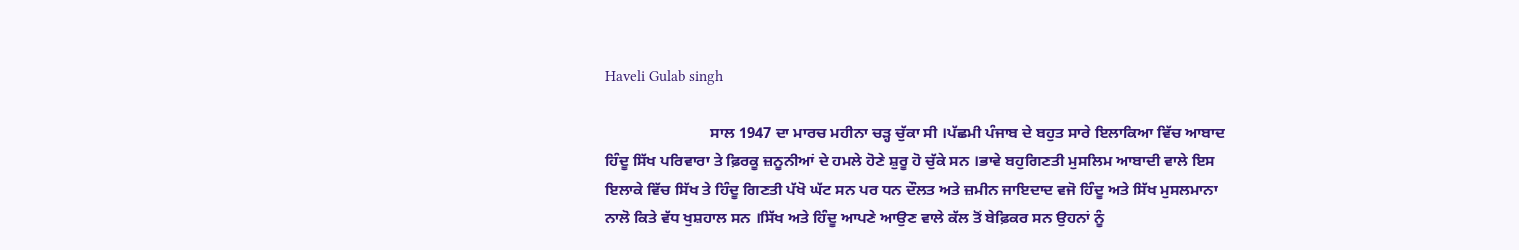Haveli Gulab singh

                           ਸਾਲ 1947 ਦਾ ਮਾਰਚ ਮਹੀਨਾ ਚੜ੍ਹ ਚੁੱਕਾ ਸੀ ।ਪੱਛਮੀ ਪੰਜਾਬ ਦੇ ਬਹੁਤ ਸਾਰੇ ਇਲਾਕਿਆ ਵਿੱਚ ਆਬਾਦ ਹਿੰਦੂ ਸਿੱਖ ਪਰਿਵਾਰਾ ਤੇ ਫ਼ਿਰਕੂ ਜ਼ਨੂਨੀਆਂ ਦੇ ਹਮਲੇ ਹੋਣੇ ਸ਼ੁਰੂ ਹੋ ਚੁੱਕੇ ਸਨ ।ਭਾਵੇ ਬਹੁਗਿਣਤੀ ਮੁਸਲਿਮ ਆਬਾਦੀ ਵਾਲੇ ਇਸ ਇਲਾਕੇ ਵਿੱਚ ਸਿੱਖ ਤੇ ਹਿੰਦੂ ਗਿਣਤੀ ਪੱਖੋ ਘੱਟ ਸਨ ਪਰ ਧਨ ਦੌਲਤ ਅਤੇ ਜ਼ਮੀਨ ਜਾਇਦਾਦ ਵਜੋ ਹਿੰਦੂ ਅਤੇ ਸਿੱਖ ਮੁਸਲਮਾਨਾ ਨਾਲੋ ਕਿਤੇ ਵੱਧ ਖੁਸ਼ਹਾਲ ਸਨ ।ਸਿੱਖ ਅਤੇ ਹਿੰਦੂ ਆਪਣੇ ਆਉਣ ਵਾਲੇ ਕੱਲ ਤੋਂ ਬੇਫ਼ਿਕਰ ਸਨ ਉਹਨਾਂ ਨੂੰ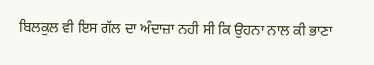ਬਿਲਕੁਲ ਵੀ ਇਸ ਗੱਲ ਦਾ ਅੰਦਾਜ਼ਾ ਨਹੀ ਸੀ ਕਿ ਉਹਨਾ ਨਾਲ ਕੀ ਭਾਣਾ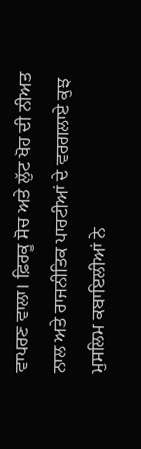ਵਾਪਰਣ ਵਾਲਾ। ਫ਼ਿਰਕੂ ਸੋਚ ਅਤੇ ਲੁੱਟ ਖੋਹ ਦੀ ਨੀਅਤ ਨਾਲ ਅਤੇ ਰਾਜਨੀਤਿਕ ਪਾਰਟੀਆਂ ਦੇ ਵਰਗਲਾਏ ਕੁਝ ਮੁਸਲਿਮ ਕਬਾਇਲੀਆਂ ਨੇ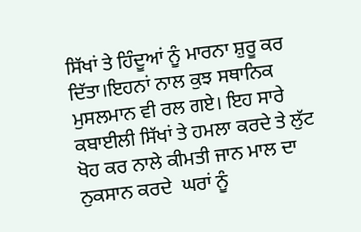ਸਿੱਖਾਂ ਤੇ ਹਿੰਦੂਆਂ ਨੂੰ ਮਾਰਨਾ ਸ਼ੁਰੂ ਕਰ ਦਿੱਤਾ।ਇਹਨਾਂ ਨਾਲ ਕੁਝ ਸਥਾਨਿਕ ਮੁਸਲਮਾਨ ਵੀ ਰਲ ਗਏ। ਇਹ ਸਾਰੇ ਕਬਾਈਲੀ ਸਿੱਖਾਂ ਤੇ ਹਮਲਾ ਕਰਦੇ ਤੇ ਲੁੱਟ ਖੋਹ ਕਰ ਨਾਲੇ ਕੀਮਤੀ ਜਾਨ ਮਾਲ ਦਾ ਨੁਕਸਾਨ ਕਰਦੇ  ਘਰਾਂ ਨੂੰ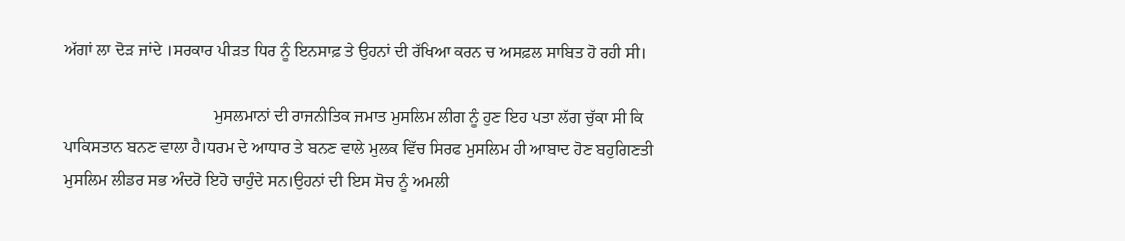ਅੱਗਾਂ ਲਾ ਦੋੜ ਜਾਂਦੇ ।ਸਰਕਾਰ ਪੀੜਤ ਧਿਰ ਨੂੰ ਇਨਸਾਫ਼ ਤੇ ਉਹਨਾਂ ਦੀ ਰੱਖਿਆ ਕਰਨ ਚ ਅਸਫ਼ਲ ਸਾਬਿਤ ਹੋ ਰਹੀ ਸੀ।

                                    ਮੁਸਲਮਾਨਾਂ ਦੀ ਰਾਜਨੀਤਿਕ ਜਮਾਤ ਮੁਸਲਿਮ ਲੀਗ ਨੂੰ ਹੁਣ ਇਹ ਪਤਾ ਲੱਗ ਚੁੱਕਾ ਸੀ ਕਿ ਪਾਕਿਸਤਾਨ ਬਨਣ ਵਾਲਾ ਹੈ।ਧਰਮ ਦੇ ਆਧਾਰ ਤੇ ਬਨਣ ਵਾਲੇ ਮੁਲਕ ਵਿੱਚ ਸਿਰਫ ਮੁਸਲਿਮ ਹੀ ਆਬਾਦ ਹੋਣ ਬਹੁਗਿਣਤੀ ਮੁਸਲਿਮ ਲੀਡਰ ਸਭ ਅੰਦਰੋ ਇਹੋ ਚਾਹੁੰਦੇ ਸਨ।ਉਹਨਾਂ ਦੀ ਇਸ ਸੋਚ ਨੂੰ ਅਮਲੀ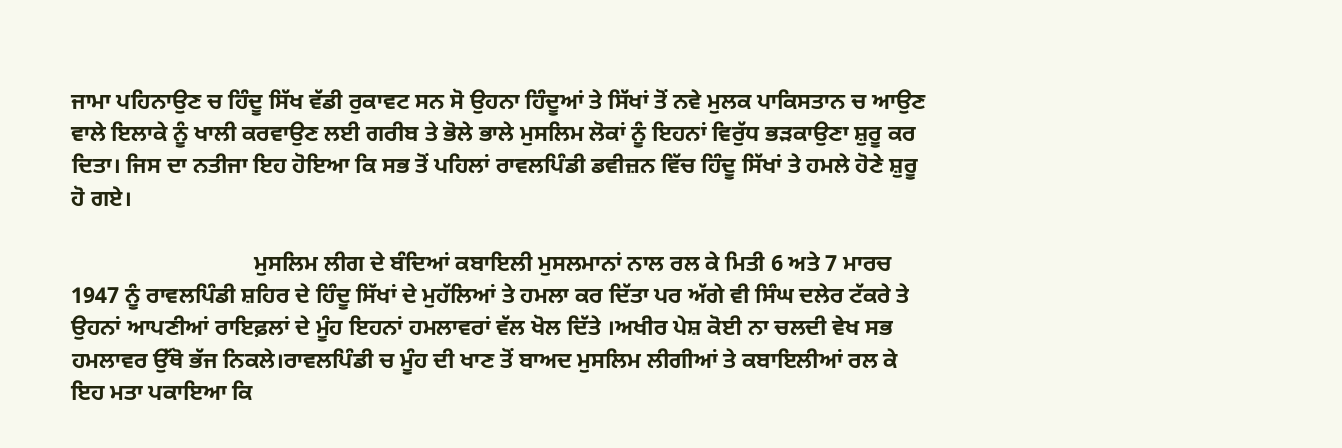ਜਾਮਾ ਪਹਿਨਾਉਣ ਚ ਹਿੰਦੂ ਸਿੱਖ ਵੱਡੀ ਰੁਕਾਵਟ ਸਨ ਸੋ ਉਹਨਾ ਹਿੰਦੂਆਂ ਤੇ ਸਿੱਖਾਂ ਤੋਂ ਨਵੇ ਮੁਲਕ ਪਾਕਿਸਤਾਨ ਚ ਆਉਣ ਵਾਲੇ ਇਲਾਕੇ ਨੂੰ ਖਾਲੀ ਕਰਵਾਉਣ ਲਈ ਗਰੀਬ ਤੇ ਭੋਲੇ ਭਾਲੇ ਮੁਸਲਿਮ ਲੋਕਾਂ ਨੂੰ ਇਹਨਾਂ ਵਿਰੁੱਧ ਭੜਕਾਉਣਾ ਸ਼ੁਰੂ ਕਰ ਦਿਤਾ। ਜਿਸ ਦਾ ਨਤੀਜਾ ਇਹ ਹੋਇਆ ਕਿ ਸਭ ਤੋਂ ਪਹਿਲਾਂ ਰਾਵਲਪਿੰਡੀ ਡਵੀਜ਼ਨ ਵਿੱਚ ਹਿੰਦੂ ਸਿੱਖਾਂ ਤੇ ਹਮਲੇ ਹੋਣੇ ਸ਼ੁਰੂ ਹੋ ਗਏ।

                                ਮੁਸਲਿਮ ਲੀਗ ਦੇ ਬੰਦਿਆਂ ਕਬਾਇਲੀ ਮੁਸਲਮਾਨਾਂ ਨਾਲ ਰਲ ਕੇ ਮਿਤੀ 6 ਅਤੇ 7 ਮਾਰਚ 1947 ਨੂੰ ਰਾਵਲਪਿੰਡੀ ਸ਼ਹਿਰ ਦੇ ਹਿੰਦੂ ਸਿੱਖਾਂ ਦੇ ਮੁਹੱਲਿਆਂ ਤੇ ਹਮਲਾ ਕਰ ਦਿੱਤਾ ਪਰ ਅੱਗੇ ਵੀ ਸਿੰਘ ਦਲੇਰ ਟੱਕਰੇ ਤੇ ਉਹਨਾਂ ਆਪਣੀਆਂ ਰਾਇਫ਼ਲਾਂ ਦੇ ਮੂੰਹ ਇਹਨਾਂ ਹਮਲਾਵਰਾਂ ਵੱਲ ਖੋਲ ਦਿੱਤੇ ।ਅਖੀਰ ਪੇਸ਼ ਕੋਈ ਨਾ ਚਲਦੀ ਵੇਖ ਸਭ ਹਮਲਾਵਰ ਉੱਥੋ ਭੱਜ ਨਿਕਲੇ।ਰਾਵਲਪਿੰਡੀ ਚ ਮੂੰਹ ਦੀ ਖਾਣ ਤੋਂ ਬਾਅਦ ਮੁਸਲਿਮ ਲੀਗੀਆਂ ਤੇ ਕਬਾਇਲੀਆਂ ਰਲ ਕੇ ਇਹ ਮਤਾ ਪਕਾਇਆ ਕਿ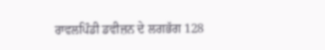ਰਾਵਲਪਿੰਡੀ ਡਵੀਜ਼ਨ ਦੇ ਲਗਭੱਗ 128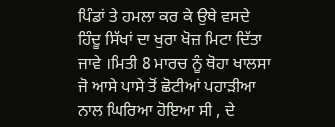ਪਿੰਡਾਂ ਤੇ ਹਮਲਾ ਕਰ ਕੇ ਉਥੇ ਵਸਦੇ ਹਿੰਦੂ ਸਿੱਖਾਂ ਦਾ ਖੁਰਾ ਖੋਜ਼ ਮਿਟਾ ਦਿੱਤਾ ਜਾਵੇ ।ਮਿਤੀ 8 ਮਾਰਚ ਨੂੰ ਥੋਹਾ ਖਾਲਸਾ ਜੋ ਆਸੇ ਪਾਸੇ ਤੋਂ ਛੋਟੀਆਂ ਪਹਾੜੀਆ ਨਾਲ ਘਿਰਿਆ ਹੋਇਆ ਸੀ , ਦੇ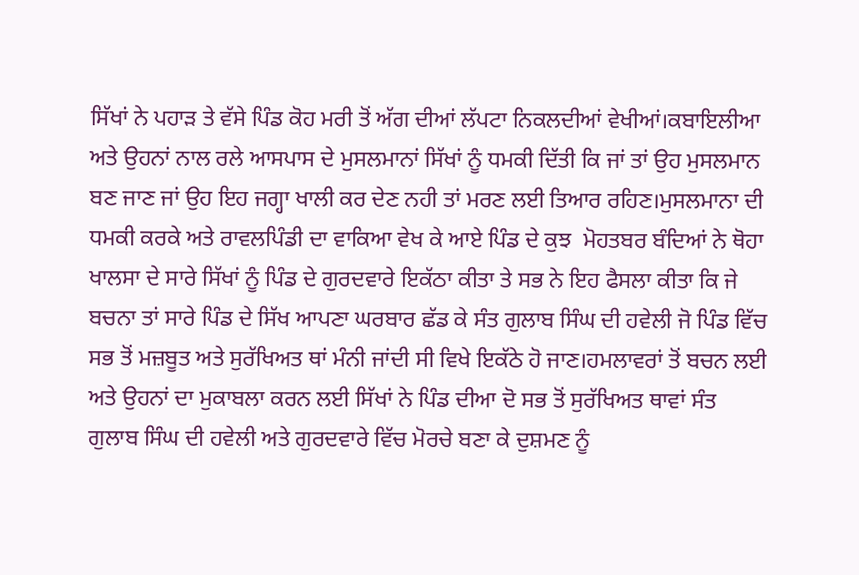ਸਿੱਖਾਂ ਨੇ ਪਹਾੜ ਤੇ ਵੱਸੇ ਪਿੰਡ ਕੋਹ ਮਰੀ ਤੋਂ ਅੱਗ ਦੀਆਂ ਲੱਪਟਾ ਨਿਕਲਦੀਆਂ ਵੇਖੀਆਂ।ਕਬਾਇਲੀਆ ਅਤੇ ਉਹਨਾਂ ਨਾਲ ਰਲੇ ਆਸਪਾਸ ਦੇ ਮੁਸਲਮਾਨਾਂ ਸਿੱਖਾਂ ਨੂੰ ਧਮਕੀ ਦਿੱਤੀ ਕਿ ਜਾਂ ਤਾਂ ਉਹ ਮੁਸਲਮਾਨ ਬਣ ਜਾਣ ਜਾਂ ਉਹ ਇਹ ਜਗ੍ਹਾ ਖਾਲੀ ਕਰ ਦੇਣ ਨਹੀ ਤਾਂ ਮਰਣ ਲਈ ਤਿਆਰ ਰਹਿਣ।ਮੁਸਲਮਾਨਾ ਦੀ ਧਮਕੀ ਕਰਕੇ ਅਤੇ ਰਾਵਲਪਿੰਡੀ ਦਾ ਵਾਕਿਆ ਵੇਖ ਕੇ ਆਏ ਪਿੰਡ ਦੇ ਕੁਝ  ਮੋਹਤਬਰ ਬੰਦਿਆਂ ਨੇ ਥੋਹਾ ਖਾਲਸਾ ਦੇ ਸਾਰੇ ਸਿੱਖਾਂ ਨੂੰ ਪਿੰਡ ਦੇ ਗੁਰਦਵਾਰੇ ਇਕੱਠਾ ਕੀਤਾ ਤੇ ਸਭ ਨੇ ਇਹ ਫੈਸਲਾ ਕੀਤਾ ਕਿ ਜੇ ਬਚਨਾ ਤਾਂ ਸਾਰੇ ਪਿੰਡ ਦੇ ਸਿੱਖ ਆਪਣਾ ਘਰਬਾਰ ਛੱਡ ਕੇ ਸੰਤ ਗੁਲਾਬ ਸਿੰਘ ਦੀ ਹਵੇਲੀ ਜੋ ਪਿੰਡ ਵਿੱਚ ਸਭ ਤੋਂ ਮਜ਼ਬੂਤ ਅਤੇ ਸੁਰੱਖਿਅਤ ਥਾਂ ਮੰਨੀ ਜਾਂਦੀ ਸੀ ਵਿਖੇ ਇਕੱਠੇ ਹੋ ਜਾਣ।ਹਮਲਾਵਰਾਂ ਤੋਂ ਬਚਨ ਲਈ ਅਤੇ ਉਹਨਾਂ ਦਾ ਮੁਕਾਬਲਾ ਕਰਨ ਲਈ ਸਿੱਖਾਂ ਨੇ ਪਿੰਡ ਦੀਆ ਦੋ ਸਭ ਤੋਂ ਸੁਰੱਖਿਅਤ ਥਾਵਾਂ ਸੰਤ ਗੁਲਾਬ ਸਿੰਘ ਦੀ ਹਵੇਲੀ ਅਤੇ ਗੁਰਦਵਾਰੇ ਵਿੱਚ ਮੋਰਚੇ ਬਣਾ ਕੇ ਦੁਸ਼ਮਣ ਨੂੰ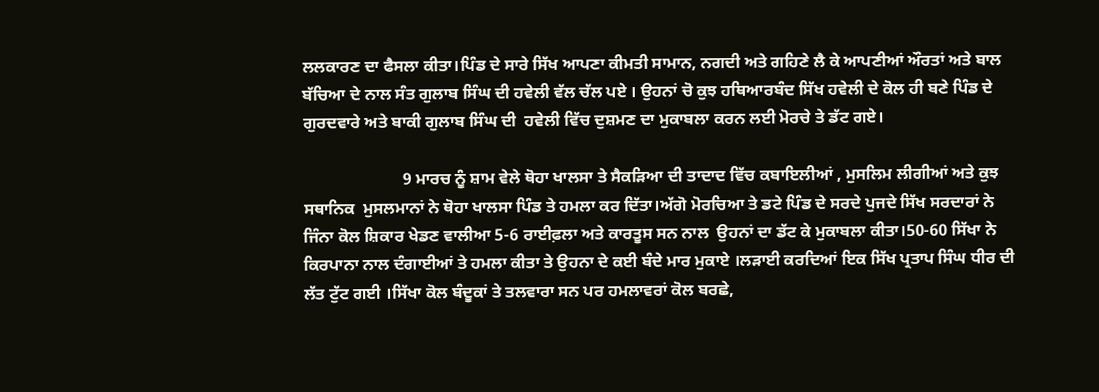ਲਲਕਾਰਣ ਦਾ ਫੈਸਲਾ ਕੀਤਾ।ਪਿੰਡ ਦੇ ਸਾਰੇ ਸਿੱਖ ਆਪਣਾ ਕੀਮਤੀ ਸਾਮਾਨ, ਨਗਦੀ ਅਤੇ ਗਹਿਣੇ ਲੈ ਕੇ ਆਪਣੀਆਂ ਔਰਤਾਂ ਅਤੇ ਬਾਲ ਬੱਚਿਆ ਦੇ ਨਾਲ ਸੰਤ ਗੁਲਾਬ ਸਿੰਘ ਦੀ ਹਵੇਲੀ ਵੱਲ ਚੱਲ ਪਏ । ਉਹਨਾਂ ਚੋ ਕੁਝ ਹਥਿਆਰਬੰਦ ਸਿੱਖ ਹਵੇਲੀ ਦੇ ਕੋਲ ਹੀ ਬਣੇ ਪਿੰਡ ਦੇ ਗੁਰਦਵਾਰੇ ਅਤੇ ਬਾਕੀ ਗੁਲਾਬ ਸਿੰਘ ਦੀ  ਹਵੇਲੀ ਵਿੱਚ ਦੁਸ਼ਮਣ ਦਾ ਮੁਕਾਬਲਾ ਕਰਨ ਲਈ ਮੋਰਚੇ ਤੇ ਡੱਟ ਗਏ।

                        9 ਮਾਰਚ ਨੂੰ ਸ਼ਾਮ ਵੇਲੇ ਥੋਹਾ ਖਾਲਸਾ ਤੇ ਸੈਕੜਿਆ ਦੀ ਤਾਦਾਦ ਵਿੱਚ ਕਬਾਇਲੀਆਂ , ਮੁਸਲਿਮ ਲੀਗੀਆਂ ਅਤੇ ਕੁਝ  ਸਥਾਨਿਕ  ਮੁਸਲਮਾਨਾਂ ਨੇ ਥੋਹਾ ਖਾਲਸਾ ਪਿੰਡ ਤੇ ਹਮਲਾ ਕਰ ਦਿੱਤਾ।ਅੱਗੋ ਮੋਰਚਿਆ ਤੇ ਡਟੇ ਪਿੰਡ ਦੇ ਸਰਦੇ ਪੁਜਦੇ ਸਿੱਖ ਸਰਦਾਰਾਂ ਨੇ ਜਿੰਨਾ ਕੋਲ ਸ਼ਿਕਾਰ ਖੇਡਣ ਵਾਲੀਆ 5-6 ਰਾਈਫ਼ਲਾ ਅਤੇ ਕਾਰਤੂਸ ਸਨ ਨਾਲ  ਉਹਨਾਂ ਦਾ ਡੱਟ ਕੇ ਮੁਕਾਬਲਾ ਕੀਤਾ।50-60 ਸਿੱਖਾ ਨੇ ਕਿਰਪਾਨਾ ਨਾਲ ਦੰਗਾਈਆਂ ਤੇ ਹਮਲਾ ਕੀਤਾ ਤੇ ਉਹਨਾ ਦੇ ਕਈ ਬੰਦੇ ਮਾਰ ਮੁਕਾਏ ।ਲੜਾਈ ਕਰਦਿਆਂ ਇਕ ਸਿੱਖ ਪ੍ਰਤਾਪ ਸਿੰਘ ਧੀਰ ਦੀ ਲੱਤ ਟੁੱਟ ਗਈ ।ਸਿੱਖਾ ਕੋਲ ਬੰਦੂਕਾਂ ਤੇ ਤਲਵਾਰਾ ਸਨ ਪਰ ਹਮਲਾਵਰਾਂ ਕੋਲ ਬਰਛੇ,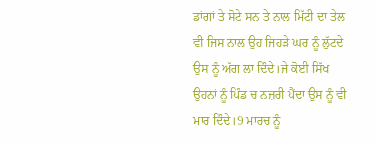ਡਾਂਗਾਂ ਤੇ ਸੋਟੇ ਸਨ ਤੇ ਨਾਲ ਮਿੱਟੀ ਦਾ ਤੇਲ ਵੀ ਜਿਸ ਨਾਲ ਉਹ ਜਿਹੜੇ ਘਰ ਨੂੰ ਲੁੱਟਦੇ ਉਸ ਨੂੰ ਅੱਗ ਲਾ ਦਿੰਦੇ।ਜੇ ਕੋਈ ਸਿੱਖ ਉਹਨਾਂ ਨੂੰ ਪਿੰਡ ਚ ਨਜ਼ਰੀ ਪੈਂਦਾ ਉਸ ਨੂੰ ਵੀ ਮਾਰ ਦਿੰਦੇ।9 ਮਾਰਚ ਨੂੰ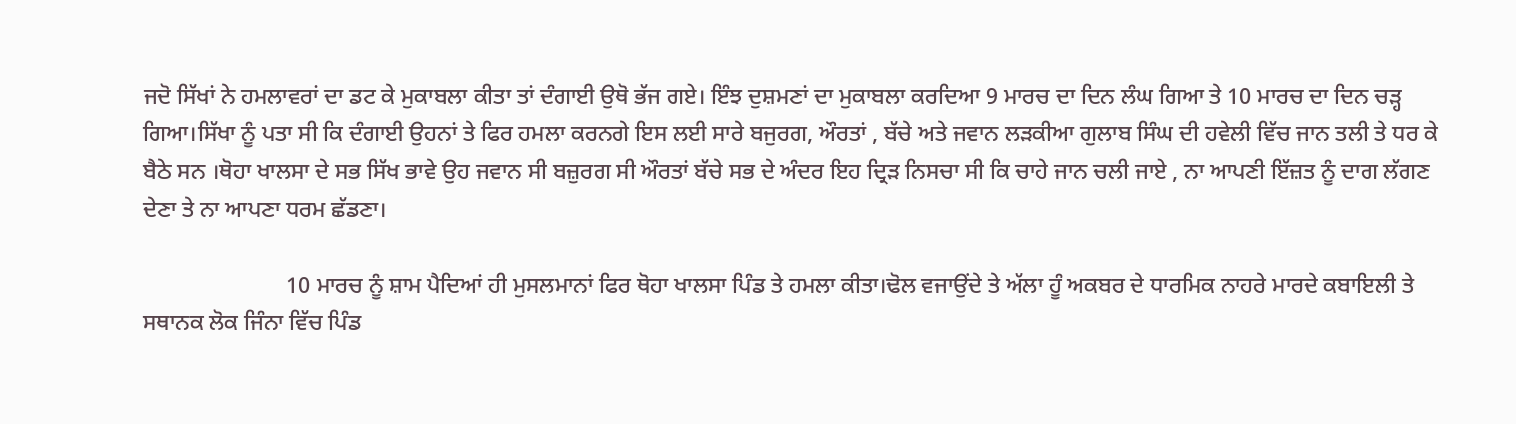ਜਦੋ ਸਿੱਖਾਂ ਨੇ ਹਮਲਾਵਰਾਂ ਦਾ ਡਟ ਕੇ ਮੁਕਾਬਲਾ ਕੀਤਾ ਤਾਂ ਦੰਗਾਈ ਉਥੋ ਭੱਜ ਗਏ। ਇੰਝ ਦੁਸ਼ਮਣਾਂ ਦਾ ਮੁਕਾਬਲਾ ਕਰਦਿਆ 9 ਮਾਰਚ ਦਾ ਦਿਨ ਲੰਘ ਗਿਆ ਤੇ 10 ਮਾਰਚ ਦਾ ਦਿਨ ਚੜ੍ਹ ਗਿਆ।ਸਿੱਖਾ ਨੂੰ ਪਤਾ ਸੀ ਕਿ ਦੰਗਾਈ ਉਹਨਾਂ ਤੇ ਫਿਰ ਹਮਲਾ ਕਰਨਗੇ ਇਸ ਲਈ ਸਾਰੇ ਬਜੁਰਗ, ਔਰਤਾਂ , ਬੱਚੇ ਅਤੇ ਜਵਾਨ ਲੜਕੀਆ ਗੁਲਾਬ ਸਿੰਘ ਦੀ ਹਵੇਲੀ ਵਿੱਚ ਜਾਨ ਤਲੀ ਤੇ ਧਰ ਕੇ ਬੈਠੇ ਸਨ ।ਥੋਹਾ ਖਾਲਸਾ ਦੇ ਸਭ ਸਿੱਖ ਭਾਵੇ ਉਹ ਜਵਾਨ ਸੀ ਬਜ਼ੁਰਗ ਸੀ ਔਰਤਾਂ ਬੱਚੇ ਸਭ ਦੇ ਅੰਦਰ ਇਹ ਦ੍ਰਿੜ ਨਿਸਚਾ ਸੀ ਕਿ ਚਾਹੇ ਜਾਨ ਚਲੀ ਜਾਏ , ਨਾ ਆਪਣੀ ਇੱਜ਼ਤ ਨੂੰ ਦਾਗ ਲੱਗਣ ਦੇਣਾ ਤੇ ਨਾ ਆਪਣਾ ਧਰਮ ਛੱਡਣਾ।

                         10 ਮਾਰਚ ਨੂੰ ਸ਼ਾਮ ਪੈਦਿਆਂ ਹੀ ਮੁਸਲਮਾਨਾਂ ਫਿਰ ਥੋਹਾ ਖਾਲਸਾ ਪਿੰਡ ਤੇ ਹਮਲਾ ਕੀਤਾ।ਢੋਲ ਵਜਾਉਂਦੇ ਤੇ ਅੱਲਾ ਹੂੰ ਅਕਬਰ ਦੇ ਧਾਰਮਿਕ ਨਾਹਰੇ ਮਾਰਦੇ ਕਬਾਇਲੀ ਤੇ ਸਥਾਨਕ ਲੋਕ ਜਿੰਨਾ ਵਿੱਚ ਪਿੰਡ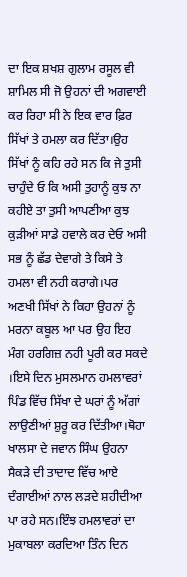ਦਾ ਇਕ ਸ਼ਖਸ਼ ਗੁਲਾਮ ਰਸੂਲ ਵੀ ਸ਼ਾਮਿਲ ਸੀ ਜੋ ਉਹਨਾਂ ਦੀ ਅਗਵਾਈ ਕਰ ਰਿਹਾ ਸੀ ਨੇ ਇਕ ਵਾਰ ਫ਼ਿਰ ਸਿੱਖਾਂ ਤੇ ਹਮਲਾ ਕਰ ਦਿੱਤਾ।ਉਹ ਸਿੱਖਾਂ ਨੂੰ ਕਹਿ ਰਹੇ ਸਨ ਕਿ ਜੇ ਤੁਸੀ ਚਾਹੁੰਦੇ ਓ ਕਿ ਅਸੀ ਤੁਹਾਨੂੰ ਕੁਝ ਨਾ ਕਹੀਏ ਤਾ ਤੁਸੀ ਆਪਣੀਆ ਕੁਝ ਕੁੜੀਆਂ ਸਾਡੇ ਹਵਾਲੇ ਕਰ ਦੇਓ ਅਸੀ ਸਭ ਨੂੰ ਛੱਡ ਦੇਵਾਗੇ ਤੇ ਕਿਸੇ ਤੇ ਹਮਲਾ ਵੀ ਨਹੀ ਕਰਾਗੇ।ਪਰ ਅਣਖੀ ਸਿੱਖਾਂ ਨੇ ਕਿਹਾ ਉਹਨਾਂ ਨੂੰ ਮਰਨਾ ਕਬੂਲ ਆ ਪਰ ਉਹ ਇਹ ਮੰਗ ਹਰਗਿਜ਼ ਨਹੀ ਪੂਰੀ ਕਰ ਸਕਦੇ ।ਇਸੇ ਦਿਨ ਮੁਸਲਮਾਨ ਹਮਲਾਵਰਾਂ ਪਿੰਡ ਵਿੱਚ ਸਿੱਖਾ ਦੇ ਘਰਾਂ ਨੂੰ ਅੱਗਾਂ ਲਾਉਣੀਆਂ ਸ਼ੁਰੂ ਕਰ ਦਿੱਤੀਆ।ਥੋਹਾ ਖਾਲਸਾ ਦੇ ਜਵਾਨ ਸਿੰਘ ਉਹਨਾ ਸੈਕੜੇ ਦੀ ਤਾਦਾਦ ਵਿੱਚ ਆਏ ਦੰਗਾਈਆਂ ਨਾਲ ਲੜਦੇ ਸ਼ਹੀਦੀਆ ਪਾ ਰਹੇ ਸਨ।ਇੰਝ ਹਮਲਾਵਰਾਂ ਦਾ ਮੁਕਾਬਲਾ ਕਰਦਿਆ ਤਿੰਨ ਦਿਨ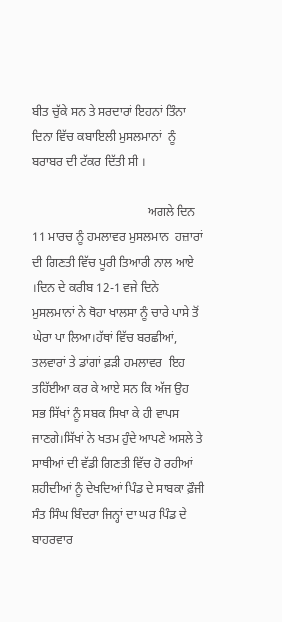ਬੀਤ ਚੁੱਕੇ ਸਨ ਤੇ ਸਰਦਾਰਾਂ ਇਹਨਾਂ ਤਿੰਨਾ ਦਿਨਾ ਵਿੱਚ ਕਬਾਇਲੀ ਮੁਸਲਮਾਨਾਂ  ਨੂੰ ਬਰਾਬਰ ਦੀ ਟੱਕਰ ਦਿੱਤੀ ਸੀ ।

                                     ਅਗਲੇ ਦਿਨ 11 ਮਾਰਚ ਨੂੰ ਹਮਲਾਵਰ ਮੁਸਲਮਾਨ  ਹਜ਼ਾਰਾਂ ਦੀ ਗਿਣਤੀ ਵਿੱਚ ਪੂਰੀ ਤਿਆਰੀ ਨਾਲ ਆਏ ।ਦਿਨ ਦੇ ਕਰੀਬ 12-1 ਵਜੇ ਦਿਨੇ ਮੁਸਲਮਾਨਾਂ ਨੇ ਥੋਹਾ ਖਾਲਸਾ ਨੂੰ ਚਾਰੇ ਪਾਸੇ ਤੋਂ ਘੇਰਾ ਪਾ ਲਿਆ।ਹੱਥਾਂ ਵਿੱਚ ਬਰਛੀਆਂ, ਤਲਵਾਰਾਂ ਤੇ ਡਾਂਗਾਂ ਫ਼ੜੀ ਹਮਲਾਵਰ  ਇਹ ਤਹਿੱਈਆ ਕਰ ਕੇ ਆਏ ਸਨ ਕਿ ਅੱਜ ਉਹ ਸਭ ਸਿੱਖਾਂ ਨੂੰ ਸਬਕ ਸਿਖਾ ਕੇ ਹੀ ਵਾਪਸ ਜਾਣਗੇ।ਸਿੱਖਾਂ ਨੇ ਖਤਮ ਹੁੰਦੇ ਆਪਣੇ ਅਸਲੇ ਤੇ ਸਾਥੀਆਂ ਦੀ ਵੱਡੀ ਗਿਣਤੀ ਵਿੱਚ ਹੋ ਰਹੀਆਂ ਸ਼ਹੀਦੀਆਂ ਨੂੰ ਦੇਖਦਿਆਂ ਪਿੰਡ ਦੇ ਸਾਬਕਾ ਫ਼ੌਜੀ ਸੰਤ ਸਿੰਘ ਬਿੰਦਰਾ ਜਿਨ੍ਹਾਂ ਦਾ ਘਰ ਪਿੰਡ ਦੇ ਬਾਹਰਵਾਰ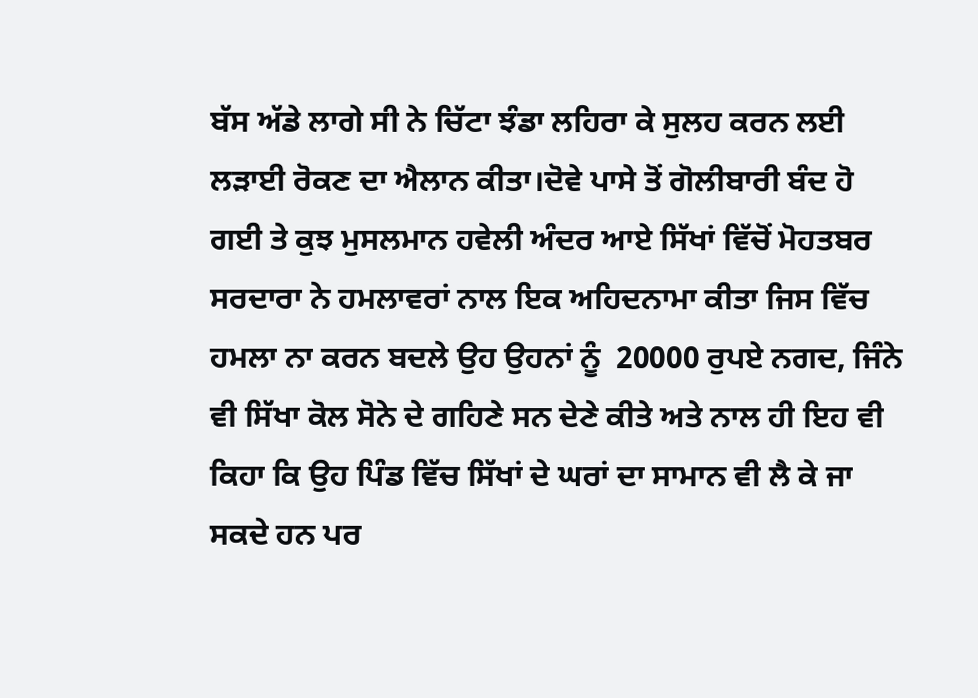ਬੱਸ ਅੱਡੇ ਲਾਗੇ ਸੀ ਨੇ ਚਿੱਟਾ ਝੰਡਾ ਲਹਿਰਾ ਕੇ ਸੁਲਹ ਕਰਨ ਲਈ ਲੜਾਈ ਰੋਕਣ ਦਾ ਐਲਾਨ ਕੀਤਾ।ਦੋਵੇ ਪਾਸੇ ਤੋਂ ਗੋਲੀਬਾਰੀ ਬੰਦ ਹੋ ਗਈ ਤੇ ਕੁਝ ਮੁਸਲਮਾਨ ਹਵੇਲੀ ਅੰਦਰ ਆਏ ਸਿੱਖਾਂ ਵਿੱਚੋਂ ਮੋਹਤਬਰ ਸਰਦਾਰਾ ਨੇ ਹਮਲਾਵਰਾਂ ਨਾਲ ਇਕ ਅਹਿਦਨਾਮਾ ਕੀਤਾ ਜਿਸ ਵਿੱਚ ਹਮਲਾ ਨਾ ਕਰਨ ਬਦਲੇ ਉਹ ਉਹਨਾਂ ਨੂੰ  20000 ਰੁਪਏ ਨਗਦ, ਜਿੰਨੇ ਵੀ ਸਿੱਖਾ ਕੋਲ ਸੋਨੇ ਦੇ ਗਹਿਣੇ ਸਨ ਦੇਣੇ ਕੀਤੇ ਅਤੇ ਨਾਲ ਹੀ ਇਹ ਵੀ ਕਿਹਾ ਕਿ ਉਹ ਪਿੰਡ ਵਿੱਚ ਸਿੱਖਾਂ ਦੇ ਘਰਾਂ ਦਾ ਸਾਮਾਨ ਵੀ ਲੈ ਕੇ ਜਾ ਸਕਦੇ ਹਨ ਪਰ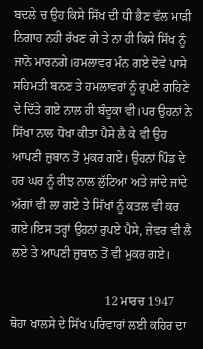ਬਦਲੇ ਚ ਉਹ ਕਿਸੇ ਸਿੱਖ ਦੀ ਧੀ ਭੈਣ ਵੱਲ ਮਾੜੀ ਨਿਗਾਹ ਨਹੀ ਰੱਖਣ ਗੇ ਤੇ ਨਾ ਹੀ ਕਿਸੇ ਸਿੱਖ ਨੂੰ ਜਾਨੋ ਮਾਰਨਗੇ।ਹਮਲਾਵਰ ਮੰਨ ਗਏ ਦੋਵੇ ਪਾਸੇ ਸਹਿਮਤੀ ਬਨਣ ਤੇ ਹਮਲਾਵਰਾਂ ਨੂੰ ਰੁਪਏ ਗਹਿਣੇ ਦੇ ਦਿੱਤੇ ਗਏ ਨਾਲ ਹੀ ਬੰਦੂਕਾ ਵੀ।ਪਰ ਉਹਨਾਂ ਨੇ ਸਿੱਖਾ ਨਾਲ ਧੋਖਾ ਕੀਤਾ ਪੈਸੇ ਲੈ ਕੇ ਵੀ ਉਹ ਆਪਣੀ ਜ਼ੁਬਾਨ ਤੋਂ ਮੁਕਰ ਗਏ। ਉਹਨਾਂ ਪਿੰਡ ਦੇ ਹਰ ਘਰ ਨੂੰ ਰੀਝ ਨਾਲ ਲੁੱਟਿਆ ਅਤੇ ਜਾਂਦੇ ਜਾਂਦੇ ਅੱਗਾਂ ਵੀ ਲਾ ਗਏ ਤੇ ਸਿੱਖਾਂ ਨੂੰ ਕਤਲ ਵੀ ਕਰ ਗਏ।ਇਸ ਤਰ੍ਹਾਂ ਉਹਨਾਂ ਰੁਪਏ ਪੈਸੇ, ਜ਼ੇਵਰ ਵੀ ਲੈ ਲਏ ਤੇ ਆਪਣੀ ਜ਼ੁਬਾਨ ਤੋਂ ਵੀ ਮੁਕਰ ਗਏ।

                              12 ਮਾਰਚ 1947 ਥੋਹਾ ਖਾਲਸੇ ਦੇ ਸਿੱਖ ਪਰਿਵਾਰਾਂ ਲਈ ਕਹਿਰ ਦਾ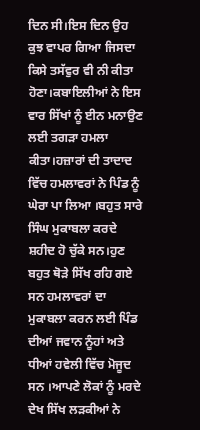ਦਿਨ ਸੀ।ਇਸ ਦਿਨ ਉਹ ਕੁਝ ਵਾਪਰ ਗਿਆ ਜਿਸਦਾ ਕਿਸੇ ਤਸੱਵੁਰ ਵੀ ਨੀ ਕੀਤਾ ਹੋਣਾ।ਕਬਾਇਲੀਆਂ ਨੇ ਇਸ ਵਾਰ ਸਿੱਖਾਂ ਨੂੰ ਈਨ ਮਨਾਉਣ ਲਈ ਤਗੜਾ ਹਮਲਾ ਕੀਤਾ।ਹਜ਼ਾਰਾਂ ਦੀ ਤਾਦਾਦ ਵਿੱਚ ਹਮਲਾਵਰਾਂ ਨੇ ਪਿੰਡ ਨੂੰ ਘੇਰਾ ਪਾ ਲਿਆ ।ਬਹੁਤ ਸਾਰੇ ਸਿੰਘ ਮੁਕਾਬਲਾ ਕਰਦੇ ਸ਼ਹੀਦ ਹੋ ਚੁੱਕੇ ਸਨ।ਹੁਣ ਬਹੁਤ ਥੋੜੇ ਸਿੱਖ ਰਹਿ ਗਏ ਸਨ ਹਮਲਾਵਰਾਂ ਦਾ ਮੁਕਾਬਲਾ ਕਰਨ ਲਈ ਪਿੰਡ ਦੀਆਂ ਜਵਾਨ ਨੂੰਹਾਂ ਅਤੇ ਧੀਆਂ ਹਵੇਲੀ ਵਿੱਚ ਮੋਜੂਦ ਸਨ ।ਆਪਣੇ ਲੋਕਾਂ ਨੂੰ ਮਰਦੇ ਦੇਖ ਸਿੱਖ ਲੜਕੀਆਂ ਨੇ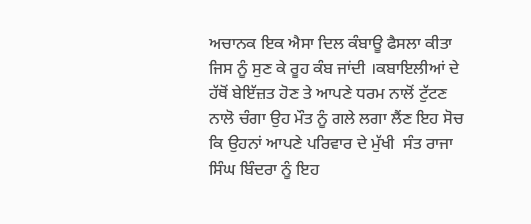ਅਚਾਨਕ ਇਕ ਐਸਾ ਦਿਲ ਕੰਬਾਊ ਫੈਸਲਾ ਕੀਤਾ ਜਿਸ ਨੂੰ ਸੁਣ ਕੇ ਰੂਹ ਕੰਬ ਜਾਂਦੀ ।ਕਬਾਇਲੀਆਂ ਦੇ ਹੱਥੋਂ ਬੇਇੱਜ਼ਤ ਹੋਣ ਤੇ ਆਪਣੇ ਧਰਮ ਨਾਲੋਂ ਟੁੱਟਣ ਨਾਲੋ ਚੰਗਾ ਉਹ ਮੌਤ ਨੂੰ ਗਲੇ ਲਗਾ ਲੈਂਣ ਇਹ ਸੋਚ ਕਿ ਉਹਨਾਂ ਆਪਣੇ ਪਰਿਵਾਰ ਦੇ ਮੁੱਖੀ  ਸੰਤ ਰਾਜਾ ਸਿੰਘ ਬਿੰਦਰਾ ਨੂੰ ਇਹ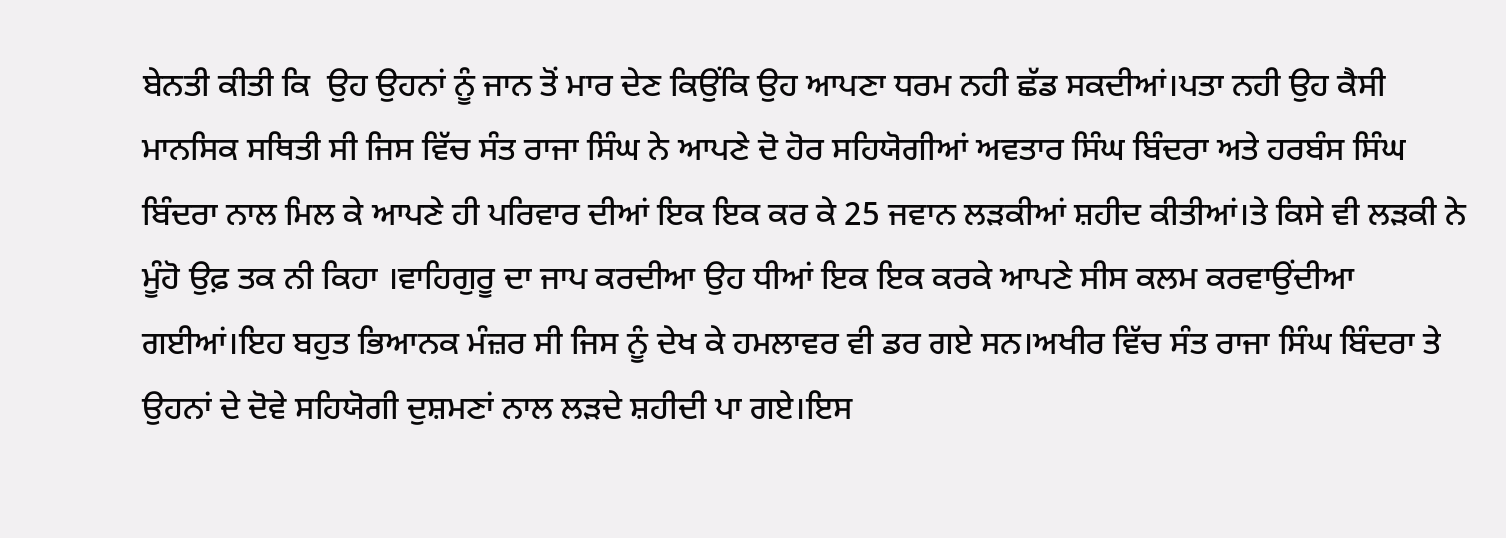ਬੇਨਤੀ ਕੀਤੀ ਕਿ  ਉਹ ਉਹਨਾਂ ਨੂੰ ਜਾਨ ਤੋਂ ਮਾਰ ਦੇਣ ਕਿਉਂਕਿ ਉਹ ਆਪਣਾ ਧਰਮ ਨਹੀ ਛੱਡ ਸਕਦੀਆਂ।ਪਤਾ ਨਹੀ ਉਹ ਕੈਸੀ ਮਾਨਸਿਕ ਸਥਿਤੀ ਸੀ ਜਿਸ ਵਿੱਚ ਸੰਤ ਰਾਜਾ ਸਿੰਘ ਨੇ ਆਪਣੇ ਦੋ ਹੋਰ ਸਹਿਯੋਗੀਆਂ ਅਵਤਾਰ ਸਿੰਘ ਬਿੰਦਰਾ ਅਤੇ ਹਰਬੰਸ ਸਿੰਘ ਬਿੰਦਰਾ ਨਾਲ ਮਿਲ ਕੇ ਆਪਣੇ ਹੀ ਪਰਿਵਾਰ ਦੀਆਂ ਇਕ ਇਕ ਕਰ ਕੇ 25 ਜਵਾਨ ਲੜਕੀਆਂ ਸ਼ਹੀਦ ਕੀਤੀਆਂ।ਤੇ ਕਿਸੇ ਵੀ ਲੜਕੀ ਨੇ ਮੂੰਹੋ ਉਫ਼ ਤਕ ਨੀ ਕਿਹਾ ।ਵਾਹਿਗੁਰੂ ਦਾ ਜਾਪ ਕਰਦੀਆ ਉਹ ਧੀਆਂ ਇਕ ਇਕ ਕਰਕੇ ਆਪਣੇ ਸੀਸ ਕਲਮ ਕਰਵਾਉਂਦੀਆ ਗਈਆਂ।ਇਹ ਬਹੁਤ ਭਿਆਨਕ ਮੰਜ਼ਰ ਸੀ ਜਿਸ ਨੂੰ ਦੇਖ ਕੇ ਹਮਲਾਵਰ ਵੀ ਡਰ ਗਏ ਸਨ।ਅਖੀਰ ਵਿੱਚ ਸੰਤ ਰਾਜਾ ਸਿੰਘ ਬਿੰਦਰਾ ਤੇ ਉਹਨਾਂ ਦੇ ਦੋਵੇ ਸਹਿਯੋਗੀ ਦੁਸ਼ਮਣਾਂ ਨਾਲ ਲੜਦੇ ਸ਼ਹੀਦੀ ਪਾ ਗਏ।ਇਸ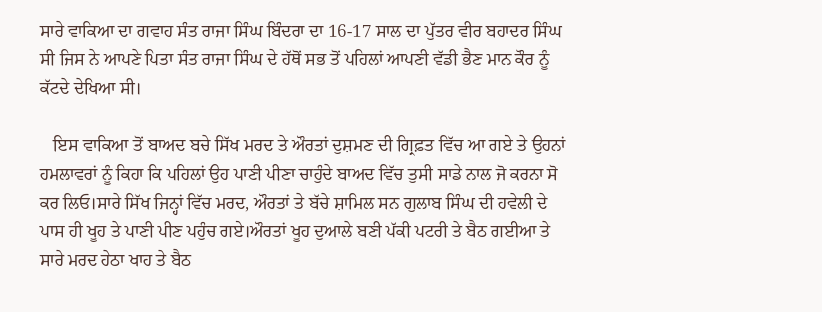ਸਾਰੇ ਵਾਕਿਆ ਦਾ ਗਵਾਹ ਸੰਤ ਰਾਜਾ ਸਿੰਘ ਬਿੰਦਰਾ ਦਾ 16-17 ਸਾਲ ਦਾ ਪੁੱਤਰ ਵੀਰ ਬਹਾਦਰ ਸਿੰਘ ਸੀ ਜਿਸ ਨੇ ਆਪਣੇ ਪਿਤਾ ਸੰਤ ਰਾਜਾ ਸਿੰਘ ਦੇ ਹੱਥੋਂ ਸਭ ਤੋਂ ਪਹਿਲਾਂ ਆਪਣੀ ਵੱਡੀ ਭੈਣ ਮਾਨ ਕੌਰ ਨੂੰ ਕੱਟਦੇ ਦੇਖਿਆ ਸੀ।

   ਇਸ ਵਾਕਿਆ ਤੋਂ ਬਾਅਦ ਬਚੇ ਸਿੱਖ ਮਰਦ ਤੇ ਔਰਤਾਂ ਦੁਸ਼ਮਣ ਦੀ ਗ੍ਰਿਫ਼ਤ ਵਿੱਚ ਆ ਗਏ ਤੇ ਉਹਨਾਂ ਹਮਲਾਵਰਾਂ ਨੂੰ ਕਿਹਾ ਕਿ ਪਹਿਲਾਂ ਉਹ ਪਾਣੀ ਪੀਣਾ ਚਾਹੁੰਦੇ ਬਾਅਦ ਵਿੱਚ ਤੁਸੀ ਸਾਡੇ ਨਾਲ ਜੋ ਕਰਨਾ ਸੋ ਕਰ ਲਿਓ।ਸਾਰੇ ਸਿੱਖ ਜਿਨ੍ਹਾਂ ਵਿੱਚ ਮਰਦ, ਔਰਤਾਂ ਤੇ ਬੱਚੇ ਸ਼ਾਮਿਲ ਸਨ ਗੁਲਾਬ ਸਿੰਘ ਦੀ ਹਵੇਲੀ ਦੇ ਪਾਸ ਹੀ ਖੂਹ ਤੇ ਪਾਣੀ ਪੀਣ ਪਹੁੰਚ ਗਏ।ਔਰਤਾਂ ਖੂਹ ਦੁਆਲੇ ਬਣੀ ਪੱਕੀ ਪਟਰੀ ਤੇ ਬੈਠ ਗਈਆ ਤੇ ਸਾਰੇ ਮਰਦ ਹੇਠਾ ਖਾਹ ਤੇ ਬੈਠ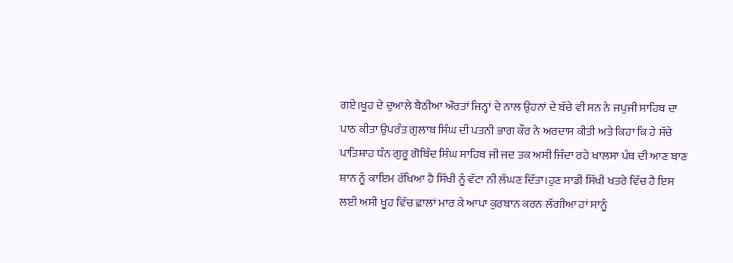ਗਏ।ਖੂਹ ਦੇ ਦੁਆਲੇ ਬੈਠੀਆ ਔਰਤਾਂ ਜਿਨ੍ਹਾਂ ਦੇ ਨਾਲ ਉਹਨਾਂ ਦੇ ਬੱਚੇ ਵੀ ਸਨ ਨੇ ਜਪੁਜੀ ਸਾਹਿਬ ਦਾ ਪਾਠ ਕੀਤਾ ਉਪਰੰਤ ਗੁਲਾਬ ਸਿੰਘ ਦੀ ਪਤਨੀ ਭਾਗ ਕੌਰ ਨੇ ਅਰਦਾਸ ਕੀਤੀ ਅਤੇ ਕਿਹਾ ਕਿ ਹੇ ਸੱਚੇ ਪਾਤਿਸ਼ਾਹ ਧੰਨ ਗੁਰੂ ਗੋਬਿੰਦ ਸਿੰਘ ਸਾਹਿਬ ਜੀ ਜਦ ਤਕ ਅਸੀ ਜਿੰਦਾ ਰਹੇ ਖਾਲਸਾ ਪੰਥ ਦੀ ਆਣ ਬਾਣ ਸ਼ਾਨ ਨੂੰ ਕਾਇਮ ਰੱਖਿਆ ਹੈ ਸਿੱਖੀ ਨੂੰ ਵੱਟਾ ਨੀ ਲੱਘਣ ਦਿੱਤਾ।ਹੁਣ ਸਾਡੀ ਸਿੱਖੀ ਖਤਰੇ ਵਿੱਚ ਹੈ ਇਸ ਲਈ ਅਸੀ ਖੂਹ ਵਿੱਚ ਛਾਲਾਂ ਮਾਰ ਕੇ ਆਪਾ ਕੁਰਬਾਨ ਕਰਨ ਲੱਗੀਆ ਹਾਂ ਸਾਨੂੰ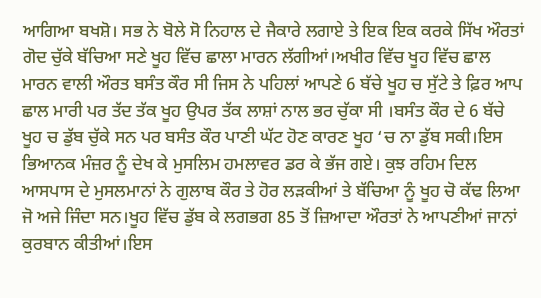ਆਗਿਆ ਬਖਸ਼ੋ। ਸਭ ਨੇ ਬੋਲੇ ਸੋ ਨਿਹਾਲ ਦੇ ਜੈਕਾਰੇ ਲਗਾਏ ਤੇ ਇਕ ਇਕ ਕਰਕੇ ਸਿੱਖ ਔਰਤਾਂ ਗੋਦ ਚੁੱਕੇ ਬੱਚਿਆ ਸਣੇ ਖੂਹ ਵਿੱਚ ਛਾਲਾ ਮਾਰਨ ਲੱਗੀਆਂ।ਅਖੀਰ ਵਿੱਚ ਖੂਹ ਵਿੱਚ ਛਾਲ ਮਾਰਨ ਵਾਲੀ ਔਰਤ ਬਸੰਤ ਕੌਰ ਸੀ ਜਿਸ ਨੇ ਪਹਿਲਾਂ ਆਪਣੇ 6 ਬੱਚੇ ਖੂਹ ਚ ਸੁੱਟੇ ਤੇ ਫ਼ਿਰ ਆਪ ਛਾਲ ਮਾਰੀ ਪਰ ਤੱਦ ਤੱਕ ਖੂਹ ਉਪਰ ਤੱਕ ਲਾਸ਼ਾਂ ਨਾਲ ਭਰ ਚੁੱਕਾ ਸੀ ।ਬਸੰਤ ਕੌਰ ਦੇ 6 ਬੱਚੇ ਖੂਹ ਚ ਡੁੱਬ ਚੁੱਕੇ ਸਨ ਪਰ ਬਸੰਤ ਕੌਰ ਪਾਣੀ ਘੱਟ ਹੋਣ ਕਾਰਣ ਖੂਹ ‘ਚ ਨਾ ਡੁੱਬ ਸਕੀ।ਇਸ ਭਿਆਨਕ ਮੰਜ਼ਰ ਨੂੰ ਦੇਖ ਕੇ ਮੁਸਲਿਮ ਹਮਲਾਵਰ ਡਰ ਕੇ ਭੱਜ ਗਏ। ਕੁਝ ਰਹਿਮ ਦਿਲ ਆਸਪਾਸ ਦੇ ਮੁਸਲਮਾਨਾਂ ਨੇ ਗੁਲਾਬ ਕੌਰ ਤੇ ਹੋਰ ਲੜਕੀਆਂ ਤੇ ਬੱਚਿਆ ਨੂੰ ਖੂਹ ਚੋ ਕੱਢ ਲਿਆ ਜੋ ਅਜੇ ਜਿੰਦਾ ਸਨ।ਖੂਹ ਵਿੱਚ ਡੁੱਬ ਕੇ ਲਗਭਗ 85 ਤੋਂ ਜ਼ਿਆਦਾ ਔਰਤਾਂ ਨੇ ਆਪਣੀਆਂ ਜਾਨਾਂ ਕੁਰਬਾਨ ਕੀਤੀਆਂ।ਇਸ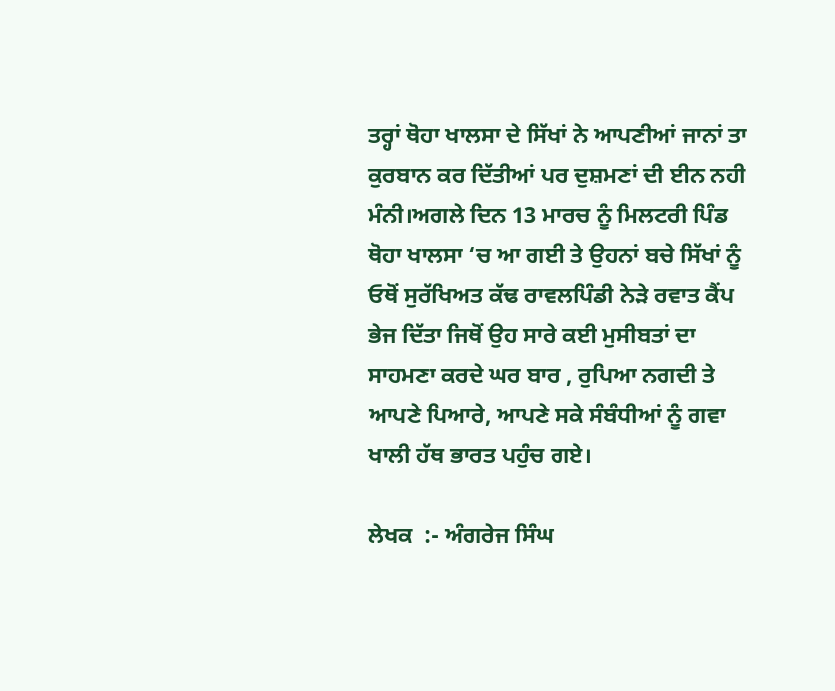ਤਰ੍ਹਾਂ ਥੋਹਾ ਖਾਲਸਾ ਦੇ ਸਿੱਖਾਂ ਨੇ ਆਪਣੀਆਂ ਜਾਨਾਂ ਤਾ ਕੁਰਬਾਨ ਕਰ ਦਿੱਤੀਆਂ ਪਰ ਦੁਸ਼ਮਣਾਂ ਦੀ ਈਨ ਨਹੀ ਮੰਨੀ।ਅਗਲੇ ਦਿਨ 13 ਮਾਰਚ ਨੂੰ ਮਿਲਟਰੀ ਪਿੰਡ ਥੋਹਾ ਖਾਲਸਾ ‘ਚ ਆ ਗਈ ਤੇ ਉਹਨਾਂ ਬਚੇ ਸਿੱਖਾਂ ਨੂੰ ਓਥੋਂ ਸੁਰੱਖਿਅਤ ਕੱਢ ਰਾਵਲਪਿੰਡੀ ਨੇੜੇ ਰਵਾਤ ਕੈਂਪ ਭੇਜ ਦਿੱਤਾ ਜਿਥੋਂ ਉਹ ਸਾਰੇ ਕਈ ਮੁਸੀਬਤਾਂ ਦਾ ਸਾਹਮਣਾ ਕਰਦੇ ਘਰ ਬਾਰ , ਰੁਪਿਆ ਨਗਦੀ ਤੇ ਆਪਣੇ ਪਿਆਰੇ, ਆਪਣੇ ਸਕੇ ਸੰਬੰਧੀਆਂ ਨੂੰ ਗਵਾ ਖਾਲੀ ਹੱਥ ਭਾਰਤ ਪਹੁੰਚ ਗਏ।

ਲੇਖਕ  :- ਅੰਗਰੇਜ ਸਿੰਘ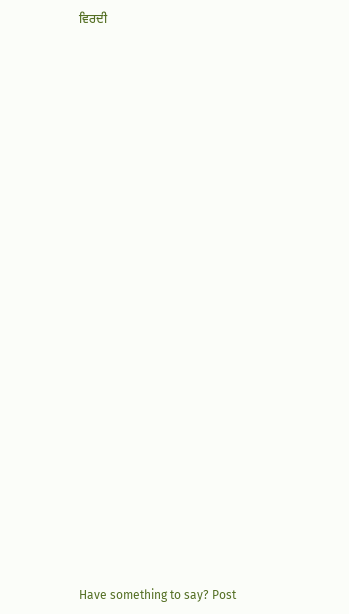ਵਿਰਦੀ



























Have something to say? Post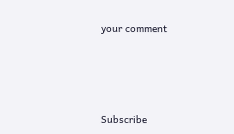your comment






Subscribe